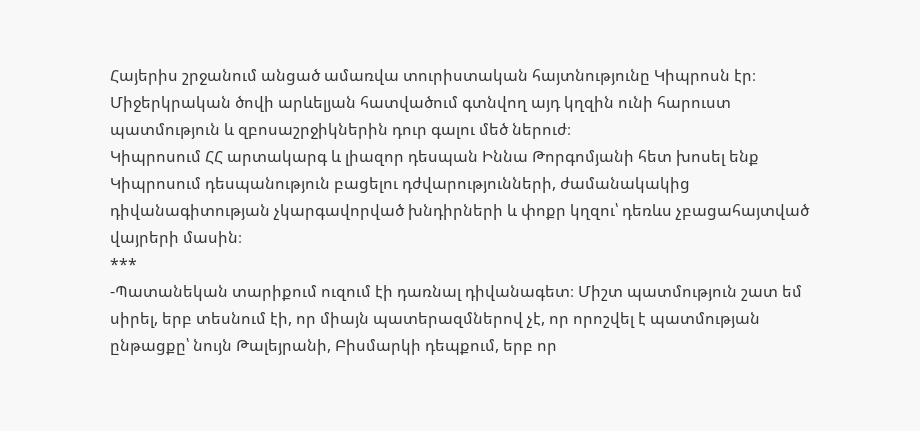Հայերիս շրջանում անցած ամառվա տուրիստական հայտնությունը Կիպրոսն էր։ Միջերկրական ծովի արևելյան հատվածում գտնվող այդ կղզին ունի հարուստ պատմություն և զբոսաշրջիկներին դուր գալու մեծ ներուժ։
Կիպրոսում ՀՀ արտակարգ և լիազոր դեսպան Իննա Թորգոմյանի հետ խոսել ենք Կիպրոսում դեսպանություն բացելու դժվարությունների, ժամանակակից դիվանագիտության չկարգավորված խնդիրների և փոքր կղզու՝ դեռևս չբացահայտված վայրերի մասին։
***
-Պատանեկան տարիքում ուզում էի դառնալ դիվանագետ։ Միշտ պատմություն շատ եմ սիրել, երբ տեսնում էի, որ միայն պատերազմներով չէ, որ որոշվել է պատմության ընթացքը՝ նույն Թալեյրանի, Բիսմարկի դեպքում, երբ որ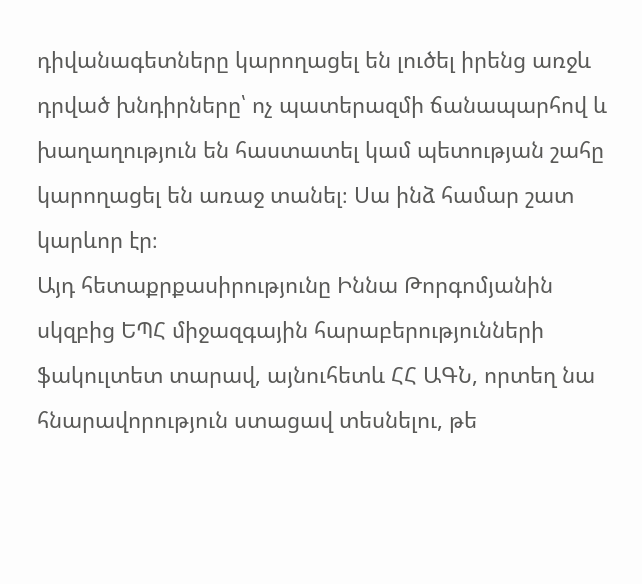դիվանագետները կարողացել են լուծել իրենց առջև դրված խնդիրները՝ ոչ պատերազմի ճանապարհով և խաղաղություն են հաստատել կամ պետության շահը կարողացել են առաջ տանել։ Սա ինձ համար շատ կարևոր էր։
Այդ հետաքրքասիրությունը Իննա Թորգոմյանին սկզբից ԵՊՀ միջազգային հարաբերությունների ֆակուլտետ տարավ, այնուհետև ՀՀ ԱԳՆ, որտեղ նա հնարավորություն ստացավ տեսնելու, թե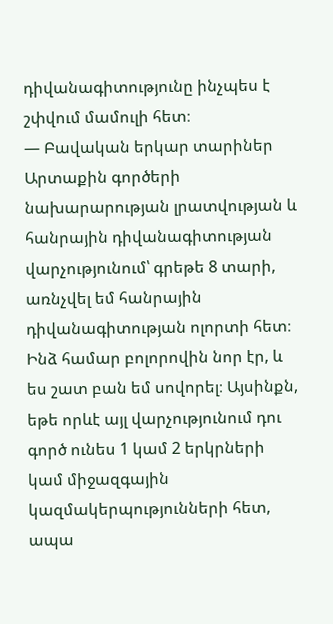դիվանագիտությունը ինչպես է շփվում մամուլի հետ։
— Բավական երկար տարիներ Արտաքին գործերի նախարարության լրատվության և հանրային դիվանագիտության վարչությունում՝ գրեթե 8 տարի, առնչվել եմ հանրային դիվանագիտության ոլորտի հետ։ Ինձ համար բոլորովին նոր էր, և ես շատ բան եմ սովորել։ Այսինքն, եթե որևէ այլ վարչությունում դու գործ ունես 1 կամ 2 երկրների կամ միջազգային կազմակերպությունների հետ, ապա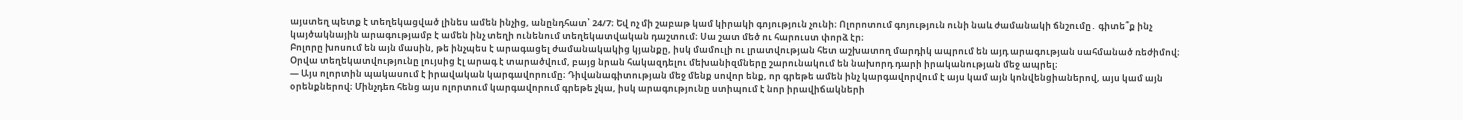այստեղ պետք է տեղեկացված լինես ամեն ինչից, անընդհատ՝ 24/7։ Եվ ոչ մի շաբաթ կամ կիրակի գոյություն չունի։ Ոլորոտում գոյություն ունի նաև ժամանակի ճնշումը․ գիտե՞ք ինչ կայծակնային արագությամբ է ամեն ինչ տեղի ունենում տեղեկատվական դաշտում։ Սա շատ մեծ ու հարուստ փորձ էր։
Բոլորը խոսում են այն մասին, թե ինչպես է արագացել ժամանակակից կյանքը, իսկ մամուլի ու լրատվության հետ աշխատող մարդիկ ապրում են այդ արագության սահմանած ռեժիմով։ Օրվա տեղեկատվությունը լույսից էլ արագ է տարածվում, բայց նրան հակազդելու մեխանիզմները շարունակում են նախորդ դարի իրականության մեջ ապրել։
— Այս ոլորտին պակասում է իրավական կարգավորումը։ Դիվանագիտության մեջ մենք սովոր ենք, որ գրեթե ամեն ինչ կարգավորվում է այս կամ այն կոնվենցիաներով, այս կամ այն օրենքներով։ Մինչդեռ հենց այս ոլորտում կարգավորում գրեթե չկա, իսկ արագությունը ստիպում է նոր իրավիճակների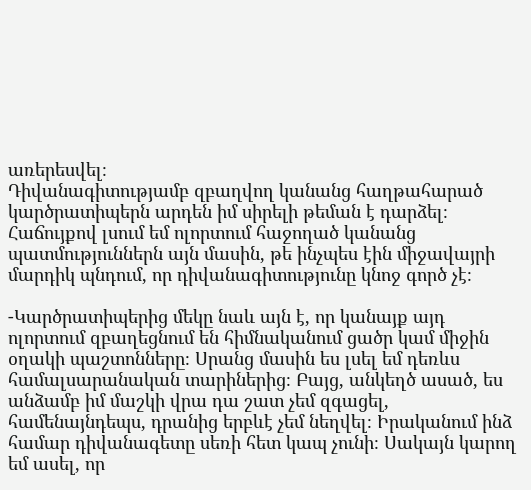առերեսվել։
Դիվանագիտությամբ զբաղվող կանանց հաղթահարած կարծրատիպերն արդեն իմ սիրելի թեման է դարձել։ Հաճույքով լսում եմ ոլորտում հաջողած կանանց պատմություններն այն մասին, թե ինչպես էին միջավայրի մարդիկ պնդում, որ դիվանագիտությունը կնոջ գործ չէ։

-Կարծրատիպերից մեկը նաև այն է, որ կանայք այդ ոլորտում զբաղեցնում են հիմնականում ցածր կամ միջին օղակի պաշտոնները։ Սրանց մասին ես լսել եմ դեռևս համալսարանական տարիներից։ Բայց, անկեղծ ասած, ես անձամբ իմ մաշկի վրա դա շատ չեմ զգացել, համենայնդեպս, դրանից երբևէ չեմ նեղվել։ Իրականում ինձ համար դիվանագետը սեռի հետ կապ չունի։ Սակայն կարող եմ ասել, որ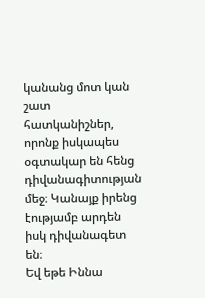կանանց մոտ կան շատ հատկանիշներ, որոնք իսկապես օգտակար են հենց դիվանագիտության մեջ։ Կանայք իրենց էությամբ արդեն իսկ դիվանագետ են։
Եվ եթե Իննա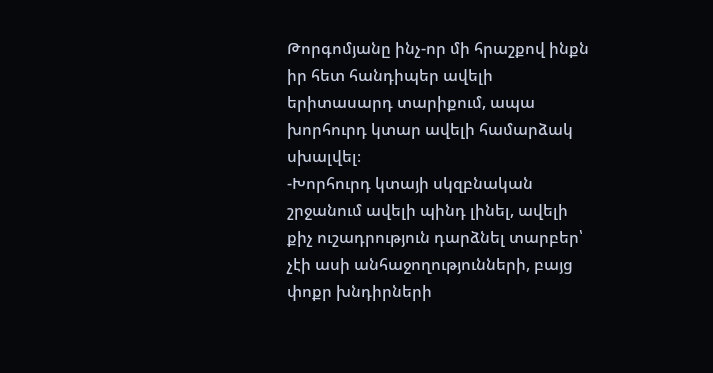Թորգոմյանը ինչ-որ մի հրաշքով ինքն իր հետ հանդիպեր ավելի երիտասարդ տարիքում, ապա խորհուրդ կտար ավելի համարձակ սխալվել։
-Խորհուրդ կտայի սկզբնական շրջանում ավելի պինդ լինել, ավելի քիչ ուշադրություն դարձնել տարբեր՝ չէի ասի անհաջողությունների, բայց փոքր խնդիրների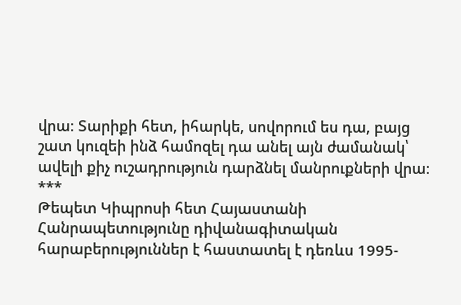վրա։ Տարիքի հետ, իհարկե, սովորում ես դա, բայց շատ կուզեի ինձ համոզել դա անել այն ժամանակ՝ ավելի քիչ ուշադրություն դարձնել մանրուքների վրա։
***
Թեպետ Կիպրոսի հետ Հայաստանի Հանրապետությունը դիվանագիտական հարաբերություններ է հաստատել է դեռևս 1995-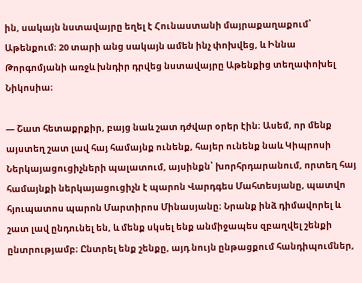ին, սակայն նստավայրը եղել է Հունաստանի մայրաքաղաքում՝ Աթենքում։ 20 տարի անց սակայն ամեն ինչ փոխվեց, և Իննա Թորգոմյանի առջև խնդիր դրվեց նստավայրը Աթենքից տեղափոխել Նիկոսիա։

— Շատ հետաքրքիր, բայց նաև շատ դժվար օրեր էին։ Ասեմ, որ մենք այստեղ շատ լավ հայ համայնք ունենք, հայեր ունենք նաև Կիպրոսի Ներկայացուցիչների պալատում, այսինքն՝ խորհրդարանում, որտեղ հայ համայնքի ներկայացուցիչն է պարոն Վարդգես Մահտեսյանը, պատվո հյուպատոս պարոն Մարտիրոս Մինասյանը։ Նրանք ինձ դիմավորել և շատ լավ ընդունել են, և մենք սկսել ենք անմիջապես զբաղվել շենքի ընտրությամբ։ Ընտրել ենք շենքը, այդ նույն ընթացքում հանդիպումներ,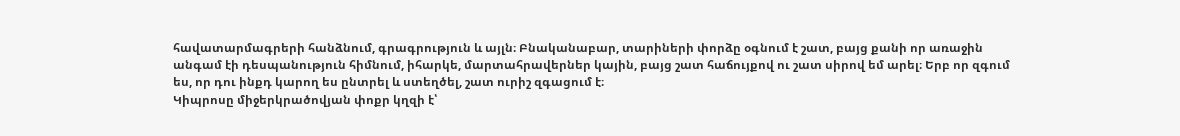հավատարմագրերի հանձնում, գրագրություն և այլն։ Բնականաբար, տարիների փորձը օգնում է շատ, բայց քանի որ առաջին անգամ էի դեսպանություն հիմնում, իհարկե, մարտահրավերներ կային, բայց շատ հաճույքով ու շատ սիրով եմ արել։ Երբ որ զգում ես, որ դու ինքդ կարող ես ընտրել և ստեղծել, շատ ուրիշ զգացում է։
Կիպրոսը միջերկրածովյան փոքր կղզի է՝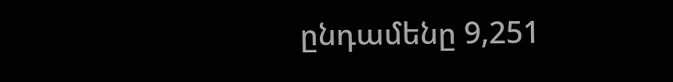ընդամենը 9,251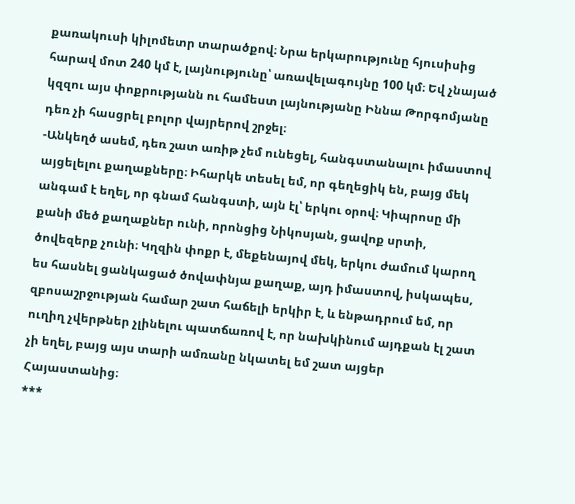քառակուսի կիլոմետր տարածքով։ Նրա երկարությունը հյուսիսից հարավ մոտ 240 կմ է, լայնությունը՝ առավելագույնը 100 կմ։ Եվ չնայած կզզու այս փոքրությանն ու համեստ լայնությանը Իննա Թորգոմյանը դեռ չի հասցրել բոլոր վայրերով շրջել։
-Անկեղծ ասեմ, դեռ շատ առիթ չեմ ունեցել, հանգստանալու իմաստով այցելելու քաղաքները։ Իհարկե տեսել եմ, որ գեղեցիկ են, բայց մեկ անգամ է եղել, որ գնամ հանգստի, այն էլ՝ երկու օրով։ Կիպրոսը մի քանի մեծ քաղաքներ ունի, որոնցից Նիկոսյան, ցավոք սրտի, ծովեզերք չունի։ Կղզին փոքր է, մեքենայով մեկ, երկու ժամում կարող ես հասնել ցանկացած ծովափնյա քաղաք, այդ իմաստով, իսկապես, զբոսաշրջության համար շատ հաճելի երկիր է, և ենթադրում եմ, որ ուղիղ չվերթներ չլինելու պատճառով է, որ նախկինում այդքան էլ շատ չի եղել, բայց այս տարի ամռանը նկատել եմ շատ այցեր Հայաստանից։
***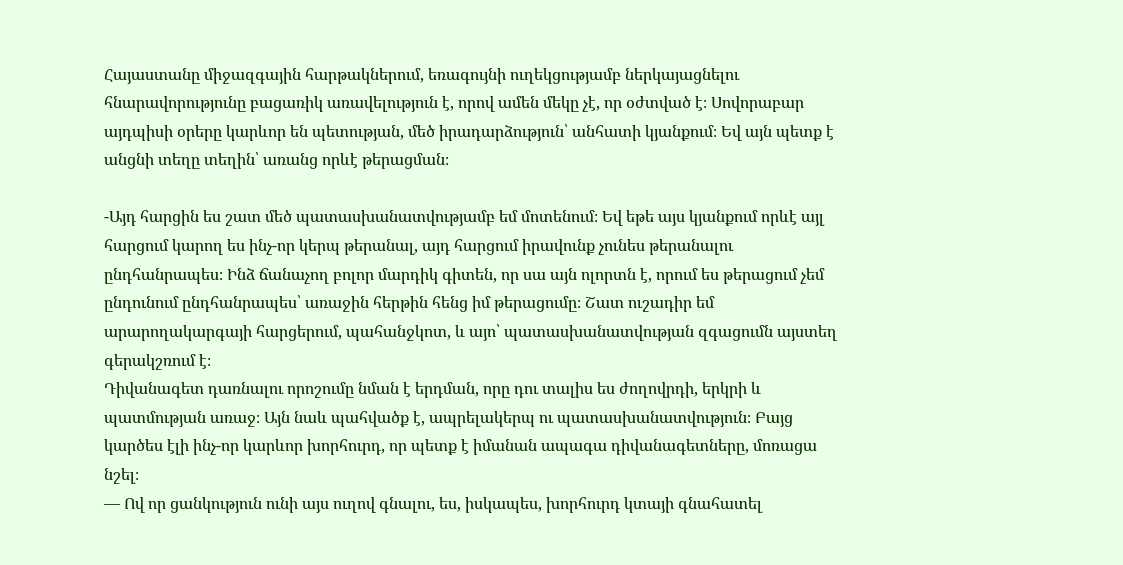Հայաստանը միջազգային հարթակներում, եռագույնի ուղեկցությամբ ներկայացնելու հնարավորությունը բացառիկ առավելություն է, որով ամեն մեկը չէ, որ օժտված է։ Սովորաբար այդպիսի օրերը կարևոր են պետության, մեծ իրադարձություն՝ անհատի կյանքում։ Եվ այն պետք է անցնի տեղը տեղին՝ առանց որևէ թերացման։

-Այդ հարցին ես շատ մեծ պատասխանատվությամբ եմ մոտենում։ Եվ եթե այս կյանքում որևէ այլ հարցում կարող ես ինչ-որ կերպ թերանալ, այդ հարցում իրավունք չունես թերանալու ընդհանրապես։ Ինձ ճանաչող բոլոր մարդիկ գիտեն, որ սա այն ոլորտն է, որում ես թերացում չեմ ընդունում ընդհանրապես՝ առաջին հերթին հենց իմ թերացումը։ Շատ ուշադիր եմ արարողակարգայի հարցերում, պահանջկոտ, և այո՝ պատասխանատվության զգացումն այստեղ գերակշռում է։
Դիվանագետ դառնալու որոշումը նման է երդման, որը դու տալիս ես ժողովրդի, երկրի և պատմության առաջ։ Այն նաև պահվածք է, ապրելակերպ ու պատասխանատվություն։ Բայց կարծես էլի ինչ-որ կարևոր խորհուրդ, որ պետք է իմանան ապագա դիվանագետները, մոռացա նշել։
— Ով որ ցանկություն ունի այս ուղով գնալու, ես, իսկապես, խորհուրդ կտայի գնահատել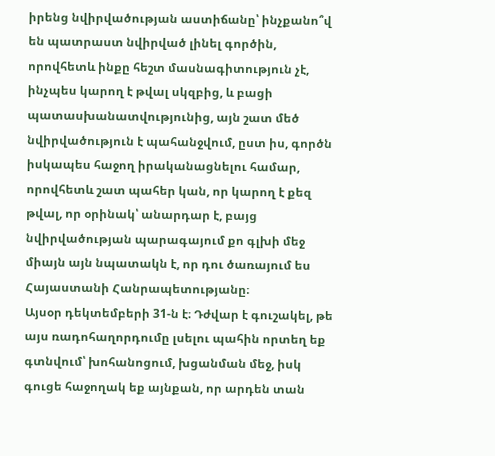իրենց նվիրվածության աստիճանը՝ ինչքանո՞վ են պատրաստ նվիրված լինել գործին, որովհետև ինքը հեշտ մասնագիտություն չէ, ինչպես կարող է թվալ սկզբից, և բացի պատասխանատվությունից, այն շատ մեծ նվիրվածություն է պահանջվում, ըստ իս, գործն իսկապես հաջող իրականացնելու համար, որովհետև շատ պահեր կան, որ կարող է քեզ թվալ, որ օրինակ՝ անարդար է, բայց նվիրվածության պարագայում քո գլխի մեջ միայն այն նպատակն է, որ դու ծառայում ես Հայաստանի Հանրապետությանը։
Այսօր դեկտեմբերի 31-ն է։ Դժվար է գուշակել, թե այս ռադոհաղորդումը լսելու պահին որտեղ եք գտնվում՝ խոհանոցում, խցանման մեջ, իսկ գուցե հաջողակ եք այնքան, որ արդեն տան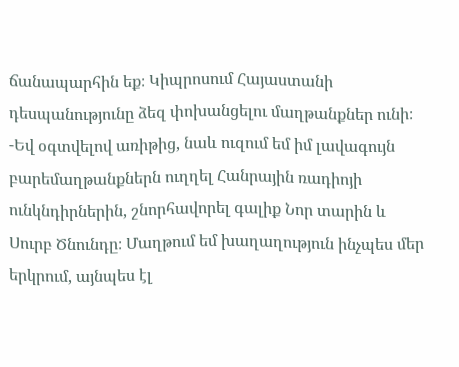ճանապարհին եք։ Կիպրոսում Հայաստանի դեսպանությունը ձեզ փոխանցելու մաղթանքներ ունի։
-Եվ օգտվելով առիթից, նաև ուզում եմ իմ լավագույն բարեմաղթանքներն ուղղել Հանրային ռադիոյի ունկնդիրներին, շնորհավորել գալիք Նոր տարին և Սուրբ Ծնունդը։ Մաղթում եմ խաղաղություն ինչպես մեր երկրում, այնպես էլ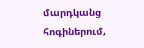մարդկանց հոգիներում,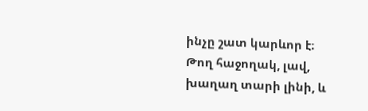ինչը շատ կարևոր է։ Թող հաջողակ, լավ, խաղաղ տարի լինի, և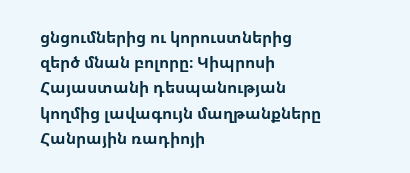ցնցումներից ու կորուստներից զերծ մնան բոլորը։ Կիպրոսի Հայաստանի դեսպանության կողմից լավագույն մաղթանքները Հանրային ռադիոյի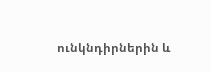ունկնդիրներին և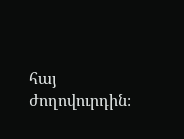հայ ժողովուրդին։